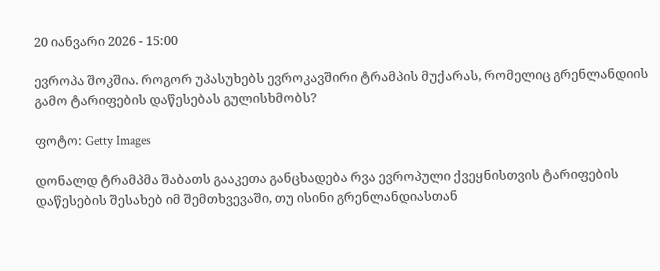20 იანვარი 2026 - 15:00

ევროპა შოკშია. როგორ უპასუხებს ევროკავშირი ტრამპის მუქარას, რომელიც გრენლანდიის გამო ტარიფების დაწესებას გულისხმობს?

ფოტო: Getty Images

დონალდ ტრამპმა შაბათს გააკეთა განცხადება რვა ევროპული ქვეყნისთვის ტარიფების დაწესების შესახებ იმ შემთხვევაში, თუ ისინი გრენლანდიასთან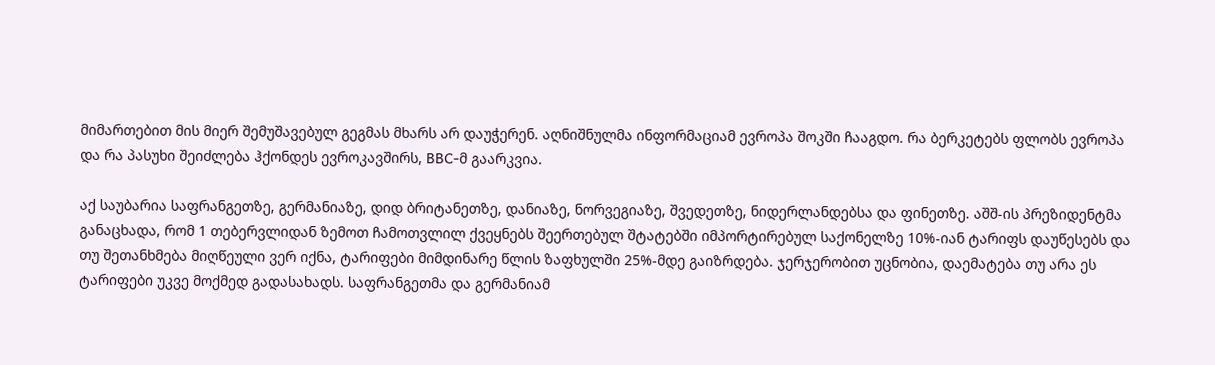მიმართებით მის მიერ შემუშავებულ გეგმას მხარს არ დაუჭერენ. აღნიშნულმა ინფორმაციამ ევროპა შოკში ჩააგდო. რა ბერკეტებს ფლობს ევროპა და რა პასუხი შეიძლება ჰქონდეს ევროკავშირს, BBC-მ გაარკვია.

აქ საუბარია საფრანგეთზე, გერმანიაზე, დიდ ბრიტანეთზე, დანიაზე, ნორვეგიაზე, შვედეთზე, ნიდერლანდებსა და ფინეთზე. აშშ-ის პრეზიდენტმა განაცხადა, რომ 1 თებერვლიდან ზემოთ ჩამოთვლილ ქვეყნებს შეერთებულ შტატებში იმპორტირებულ საქონელზე 10%-იან ტარიფს დაუწესებს და თუ შეთანხმება მიღწეული ვერ იქნა, ტარიფები მიმდინარე წლის ზაფხულში 25%-მდე გაიზრდება. ჯერჯერობით უცნობია, დაემატება თუ არა ეს ტარიფები უკვე მოქმედ გადასახადს. საფრანგეთმა და გერმანიამ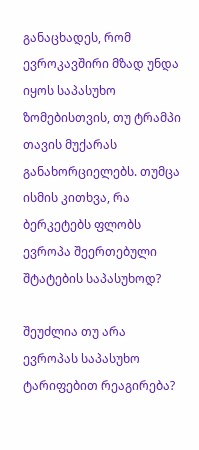განაცხადეს, რომ ევროკავშირი მზად უნდა იყოს საპასუხო ზომებისთვის, თუ ტრამპი თავის მუქარას განახორციელებს. თუმცა ისმის კითხვა, რა ბერკეტებს ფლობს ევროპა შეერთებული შტატების საპასუხოდ?

შეუძლია თუ არა ევროპას საპასუხო ტარიფებით რეაგირება?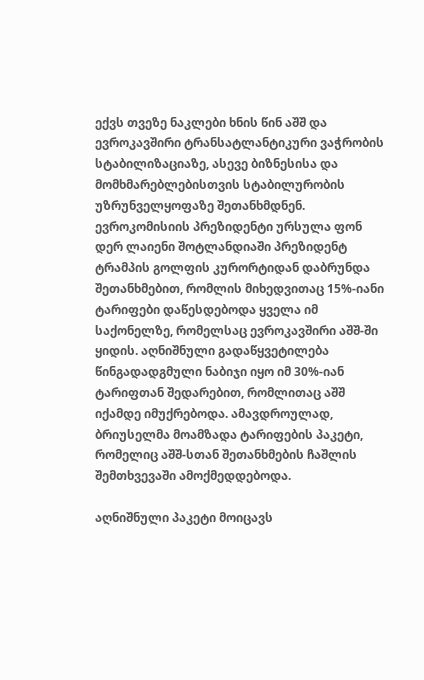ექვს თვეზე ნაკლები ხნის წინ აშშ და ევროკავშირი ტრანსატლანტიკური ვაჭრობის სტაბილიზაციაზე, ასევე ბიზნესისა და მომხმარებლებისთვის სტაბილურობის უზრუნველყოფაზე შეთანხმდნენ. ევროკომისიის პრეზიდენტი ურსულა ფონ დერ ლაიენი შოტლანდიაში პრეზიდენტ ტრამპის გოლფის კურორტიდან დაბრუნდა შეთანხმებით, რომლის მიხედვითაც 15%-იანი ტარიფები დაწესდებოდა ყველა იმ საქონელზე, რომელსაც ევროკავშირი აშშ-ში ყიდის. აღნიშნული გადაწყვეტილება წინგადადგმული ნაბიჯი იყო იმ 30%-იან ტარიფთან შედარებით, რომლითაც აშშ იქამდე იმუქრებოდა. ამავდროულად, ბრიუსელმა მოამზადა ტარიფების პაკეტი, რომელიც აშშ-სთან შეთანხმების ჩაშლის შემთხვევაში ამოქმედდებოდა.

აღნიშნული პაკეტი მოიცავს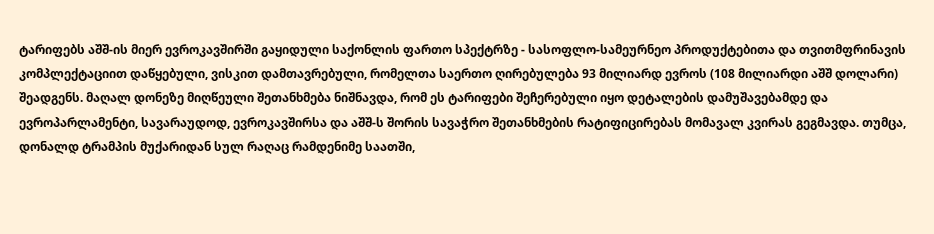ტარიფებს აშშ-ის მიერ ევროკავშირში გაყიდული საქონლის ფართო სპექტრზე - სასოფლო-სამეურნეო პროდუქტებითა და თვითმფრინავის კომპლექტაციით დაწყებული, ვისკით დამთავრებული, რომელთა საერთო ღირებულება 93 მილიარდ ევროს (108 მილიარდი აშშ დოლარი) შეადგენს. მაღალ დონეზე მიღწეული შეთანხმება ნიშნავდა, რომ ეს ტარიფები შეჩერებული იყო დეტალების დამუშავებამდე და ევროპარლამენტი, სავარაუდოდ, ევროკავშირსა და აშშ-ს შორის სავაჭრო შეთანხმების რატიფიცირებას მომავალ კვირას გეგმავდა. თუმცა, დონალდ ტრამპის მუქარიდან სულ რაღაც რამდენიმე საათში,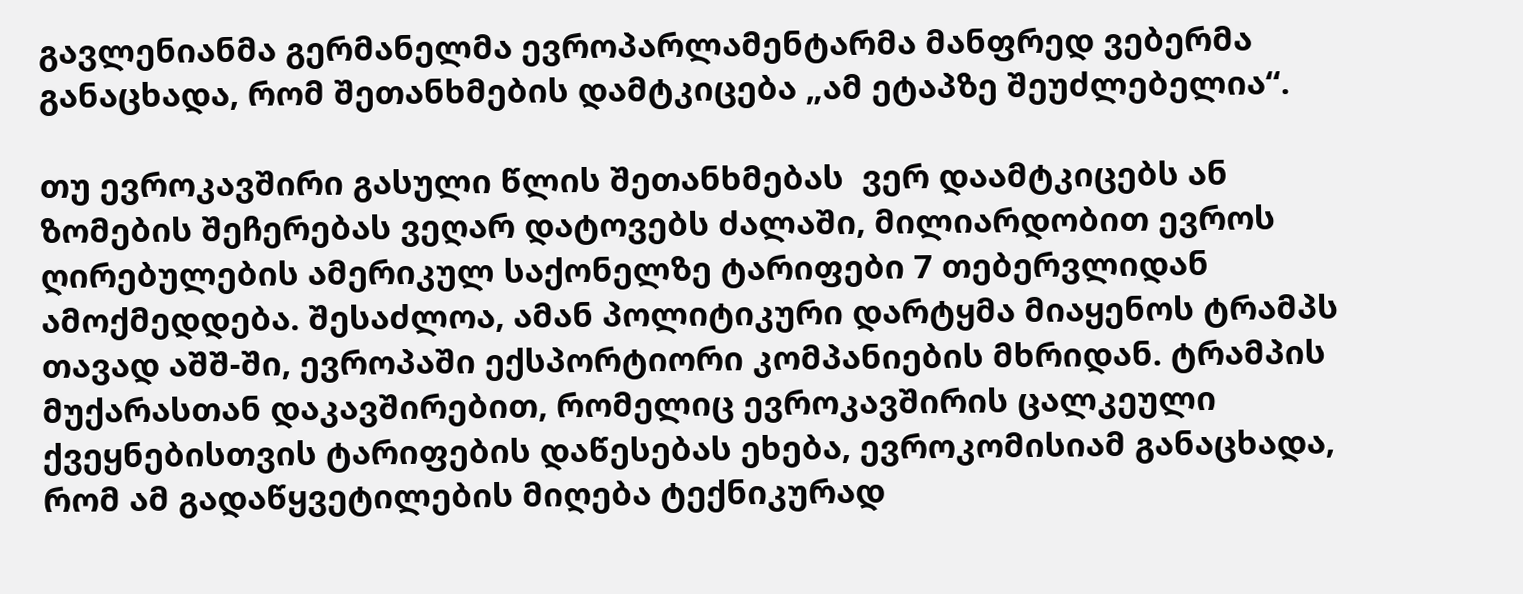გავლენიანმა გერმანელმა ევროპარლამენტარმა მანფრედ ვებერმა განაცხადა, რომ შეთანხმების დამტკიცება „ამ ეტაპზე შეუძლებელია“.

თუ ევროკავშირი გასული წლის შეთანხმებას  ვერ დაამტკიცებს ან ზომების შეჩერებას ვეღარ დატოვებს ძალაში, მილიარდობით ევროს ღირებულების ამერიკულ საქონელზე ტარიფები 7 თებერვლიდან ამოქმედდება. შესაძლოა, ამან პოლიტიკური დარტყმა მიაყენოს ტრამპს თავად აშშ-ში, ევროპაში ექსპორტიორი კომპანიების მხრიდან. ტრამპის მუქარასთან დაკავშირებით, რომელიც ევროკავშირის ცალკეული ქვეყნებისთვის ტარიფების დაწესებას ეხება, ევროკომისიამ განაცხადა, რომ ამ გადაწყვეტილების მიღება ტექნიკურად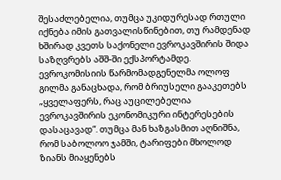შესაძლებელია, თუმცა უკიდურესად რთული იქნება იმის გათვალისწინებით, თუ რამდენად ხშირად კვეთს საქონელი ევროკავშირის შიდა საზღვრებს აშშ-ში ექსპორტამდე. ევროკომისიის წარმომადგენელმა ოლოფ გილმა განაცხადა, რომ ბრიუსელი გააკეთებს „ყველაფერს, რაც აუცილებელია ევროკავშირის ეკონომიკური ინტერესების დასაცავად“. თუმცა მან ხაზგასმით აღნიშნა, რომ საბოლოო ჯამში, ტარიფები მხოლოდ ზიანს მიაყენებს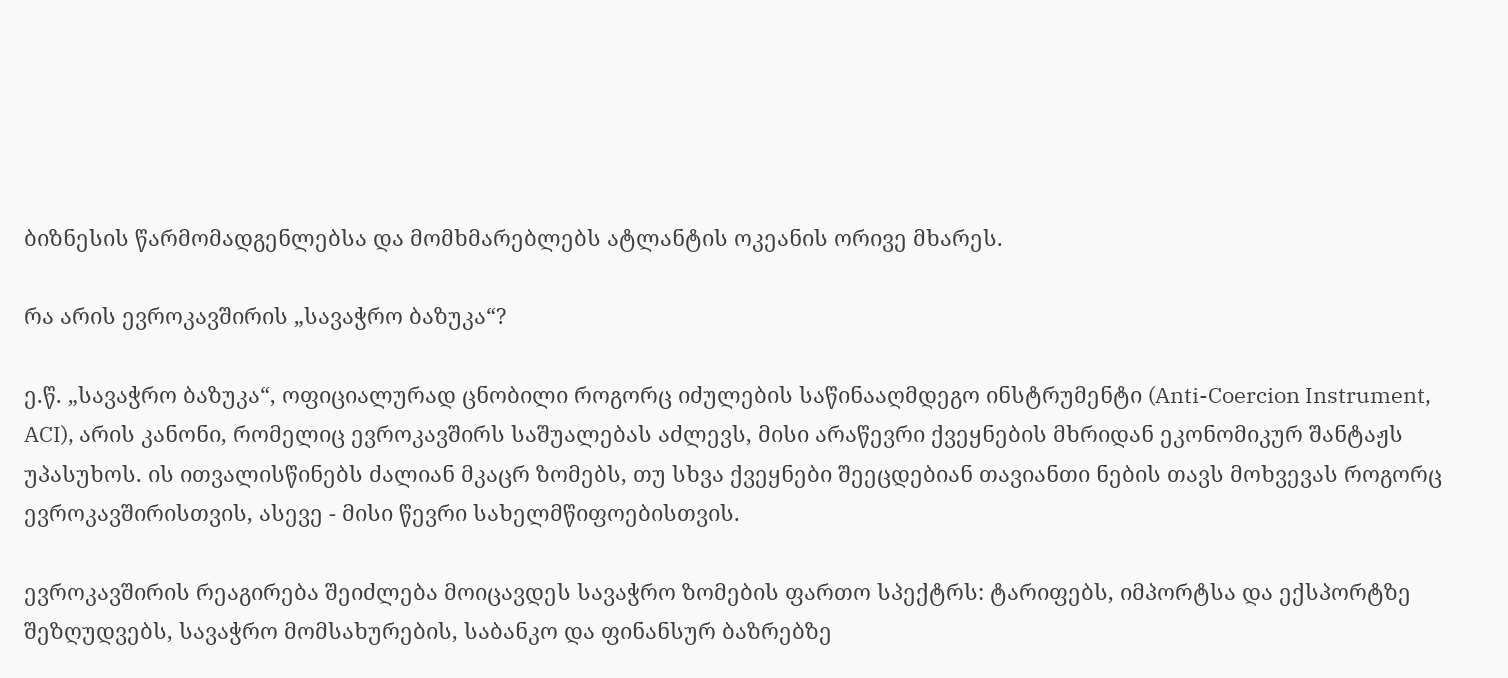ბიზნესის წარმომადგენლებსა და მომხმარებლებს ატლანტის ოკეანის ორივე მხარეს.

რა არის ევროკავშირის „სავაჭრო ბაზუკა“?

ე.წ. „სავაჭრო ბაზუკა“, ოფიციალურად ცნობილი როგორც იძულების საწინააღმდეგო ინსტრუმენტი (Anti-Coercion Instrument, ACI), არის კანონი, რომელიც ევროკავშირს საშუალებას აძლევს, მისი არაწევრი ქვეყნების მხრიდან ეკონომიკურ შანტაჟს  უპასუხოს. ის ითვალისწინებს ძალიან მკაცრ ზომებს, თუ სხვა ქვეყნები შეეცდებიან თავიანთი ნების თავს მოხვევას როგორც ევროკავშირისთვის, ასევე - მისი წევრი სახელმწიფოებისთვის.

ევროკავშირის რეაგირება შეიძლება მოიცავდეს სავაჭრო ზომების ფართო სპექტრს: ტარიფებს, იმპორტსა და ექსპორტზე შეზღუდვებს, სავაჭრო მომსახურების, საბანკო და ფინანსურ ბაზრებზე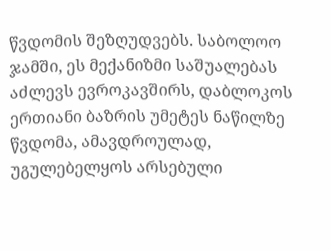წვდომის შეზღუდვებს. საბოლოო ჯამში, ეს მექანიზმი საშუალებას აძლევს ევროკავშირს, დაბლოკოს ერთიანი ბაზრის უმეტეს ნაწილზე წვდომა, ამავდროულად, უგულებელყოს არსებული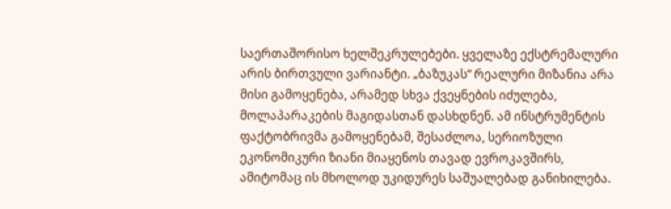საერთაშორისო ხელშეკრულებები. ყველაზე ექსტრემალური არის ბირთვული ვარიანტი. „ბაზუკას“ რეალური მიზანია არა მისი გამოყენება, არამედ სხვა ქვეყნების იძულება, მოლაპარაკების მაგიდასთან დასხდნენ. ამ ინსტრუმენტის ფაქტობრივმა გამოყენებამ, შესაძლოა, სერიოზული ეკონომიკური ზიანი მიაყენოს თავად ევროკავშირს, ამიტომაც ის მხოლოდ უკიდურეს საშუალებად განიხილება.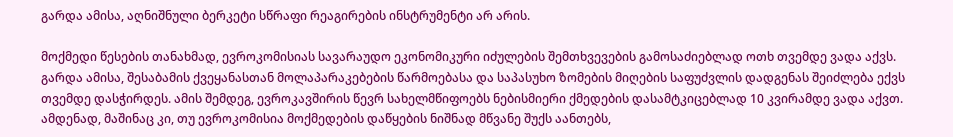გარდა ამისა, აღნიშნული ბერკეტი სწრაფი რეაგირების ინსტრუმენტი არ არის.

მოქმედი წესების თანახმად, ევროკომისიას სავარაუდო ეკონომიკური იძულების შემთხვევების გამოსაძიებლად ოთხ თვემდე ვადა აქვს. გარდა ამისა, შესაბამის ქვეყანასთან მოლაპარაკებების წარმოებასა და საპასუხო ზომების მიღების საფუძვლის დადგენას შეიძლება ექვს თვემდე დასჭირდეს. ამის შემდეგ, ევროკავშირის წევრ სახელმწიფოებს ნებისმიერი ქმედების დასამტკიცებლად 10 კვირამდე ვადა აქვთ. ამდენად, მაშინაც კი, თუ ევროკომისია მოქმედების დაწყების ნიშნად მწვანე შუქს აანთებს,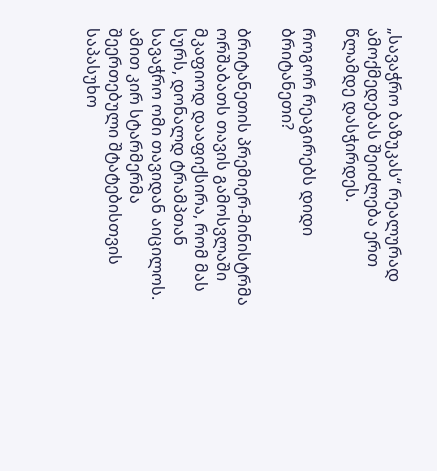„სავაჭრო ბაზუკას“ რეალურად ამოქმედებას შეიძლება ერთ წლამდე დასჭირდეს.

როგორ რეაგირებს დიდი ბრიტანეთი?

ბრიტანეთის პრემიერ-მინისტრმა ორშაბათს თავის გამოსვლაში მკაფიოდ დააფიქსირა, რომ მას სურს, დონალდ ტრამპთან სავაჭრო ომი თავიდან აიცილოს. ამით კირ სტარმერმა შეერთებული შტატებისთვის საპასუხო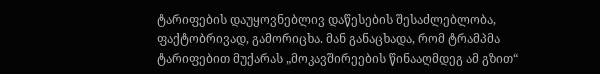ტარიფების დაუყოვნებლივ დაწესების შესაძლებლობა, ფაქტობრივად, გამორიცხა. მან განაცხადა, რომ ტრამპმა ტარიფებით მუქარას „მოკავშირეების წინააღმდეგ ამ გზით“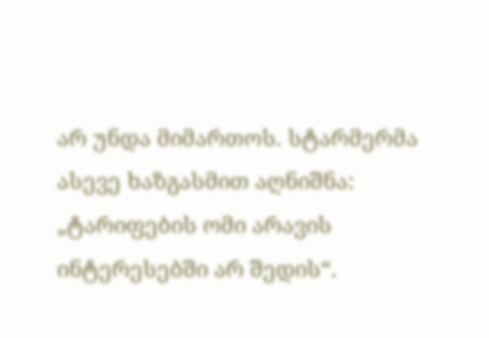არ უნდა მიმართოს. სტარმერმა ასევე ხაზგასმით აღნიშნა: „ტარიფების ომი არავის ინტერესებში არ შედის“.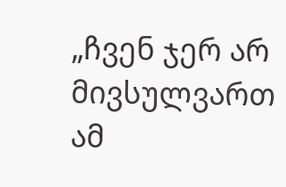„ჩვენ ჯერ არ მივსულვართ ამ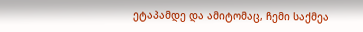ეტაპამდე და ამიტომაც, ჩემი საქმეა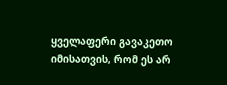ყველაფერი გავაკეთო იმისათვის, რომ ეს არ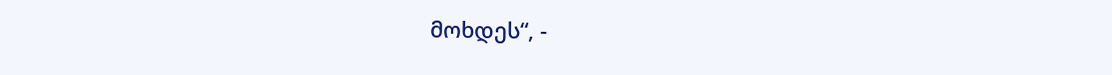მოხდეს“, -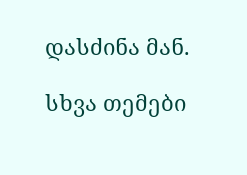დასძინა მან.

სხვა თემები